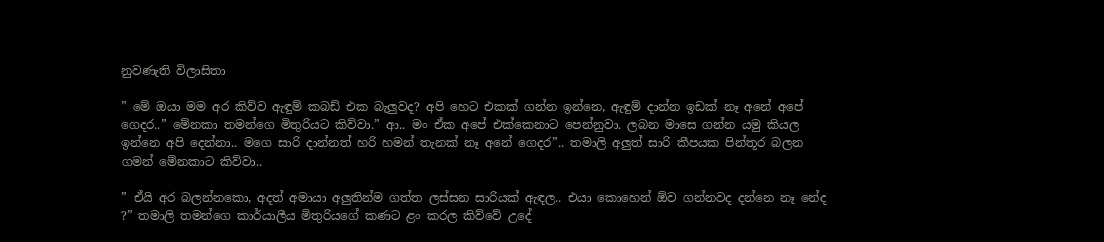නුවණැති විලාසිතා

” මේ ඔයා මම අර කිව්ව ඇඳුම් කබඩ් එක බැලුවද? අපි හෙට එකක් ගන්න ඉන්නෙ, ඇඳුම් දාන්න ඉඩක් නෑ අනේ අපේ ගෙදර..” මේනකා තමන්ගෙ මිතුරියට කිව්වා.” ආ.. මං ඒක අපේ එක්කෙනාට පෙන්නුවා. ලබන මාසෙ ගන්න යමු කියල ඉන්නෙ අපි දෙන්නා.. මගෙ සාරි දාන්නත් හරි හමන් තැනක් නෑ අනේ ගෙදර”.. තමාලි අලුත් සාරි කීපයක පින්තූර බලන ගමන් මේනකාට කිව්වා..

” ඒයි අර බලන්නකො, අදත් අමායා අලුතින්ම ගත්ත ලස්සන සාරියක් ඇඳල.. එයා කොහෙන් ඕව ගන්නවද දන්නෙ නෑ නේද ?” තමාලි තමන්ගෙ කාර්යාලීය මිතුරියගේ කණට ළං කරල කිව්වේ උදේ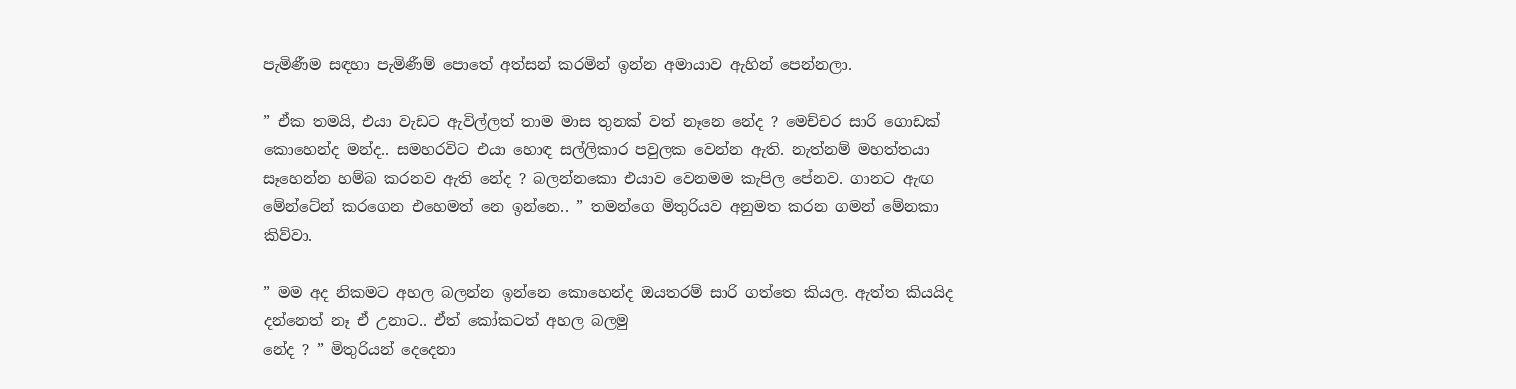පැමිණීම සඳහා පැමිණීම් පොතේ අත්සන් කරමින් ඉන්න අමායාව ඇහින් පෙන්නලා.

” ඒක තමයි, එයා වැඩට ඇවිල්ලත් තාම මාස තුනක් වත් නෑනෙ නේද ? මෙච්චර සාරි ගොඩක් කොහෙන්ද මන්ද.. සමහරවිට එයා හොඳ සල්ලිකාර පවුලක වෙන්න ඇති. නැත්නම් මහත්තයා සෑහෙන්න හම්බ කරනව ඇති නේද ? බලන්නකො එයාව වෙනමම කැපිල පේනව. ගානට ඇඟ මේන්ටේන් කරගෙන එහෙමත් නෙ ඉන්නෙ.. ” තමන්ගෙ මිතුරියව අනුමත කරන ගමන් මේනකා කිව්වා.

” මම අද නිකමට අහල බලන්න ඉන්නෙ කොහෙන්ද ඔයතරම් සාරි ගත්තෙ කියල. ඇත්ත කියයිද දන්නෙත් නෑ ඒ උනාට.. ඒත් කෝකටත් අහල බලමු
නේද ? ” මිතුරියන් දෙදෙනා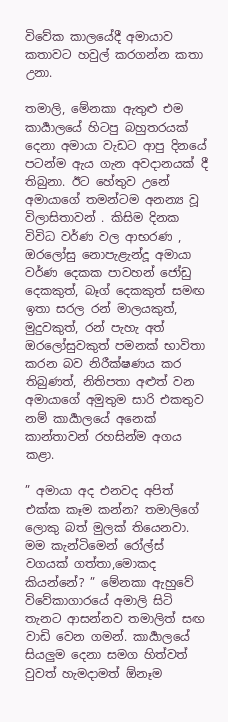විවේක කාලයේදී අමායාව කතාවට හවුල් කරගන්න කතා උනා.

තමාලි, මේනකා ඇතුළු එම කාර්‍යාලයේ හිටපු බහුතරයක් දෙනා අමායා වැඩට ආපු දිනයේ පටන්ම ඇය ගැන අවදානයක් දී තිබුනා. ඊට හේතුව උනේ අමායාගේ තමන්ටම අනන්‍ය වූ විලාසිතාවන් . කිසිම දිනක විවිධ වර්ණ වල ආභරණ , ඔරලෝසු නොපැළැන්දූ අමායා වර්ණ දෙකක පාවහන් ජෝඩු දෙකකුත්, බෑග් දෙකකුත් සමඟ ඉතා සරල රන් මාලයකුත්, මුදුවකුත්, රන් පැහැ අත් ඔරලෝසුවකුත් පමනක් භාවිතා කරන බව නිරීක්ෂණය කර තිබුණත්, නිතිපතා අළුත් වන අමායාගේ අමුතුම සාරි එකතුව නම් කාර්‍යාලයේ අනෙක් කාන්තාවන් රහසින්ම අගය කළා.

” අමායා අද එනවද අපිත් එක්ක කෑම කන්න? තමාලිගේ ලොකු බත් මුලක් තියෙනවා. මම කැන්ටිමෙන් රෝල්ස් වගයක් ගත්තා,මොකද කියන්නේ? ” මේනකා ඇහුවේ විවේකාගාරයේ අමාලි සිටි තැනට ආසන්නව තමාලිත් සඟ වාඩි වෙන ගමන්. කාර්‍යාලයේ සියලුම දෙනා සමග හිත්වත් වුවත් හැමදාමත් ඕනෑම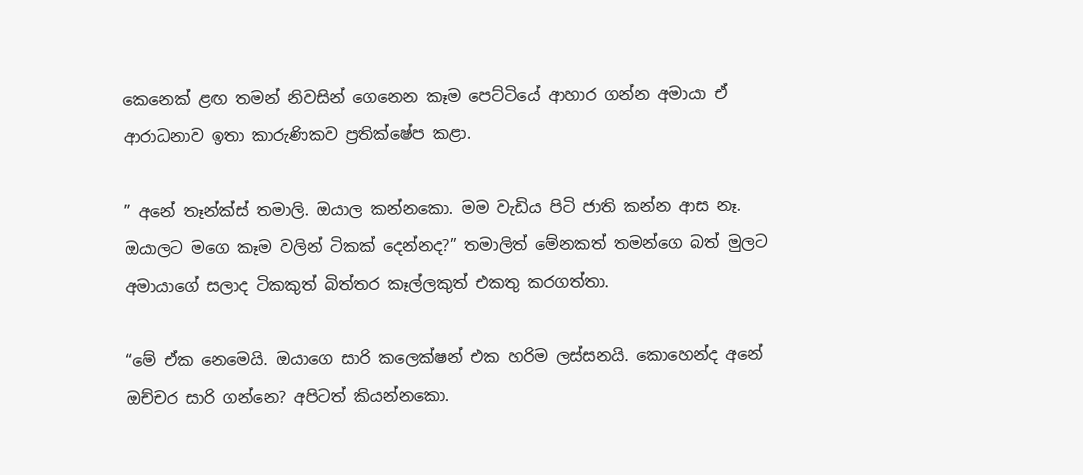කෙනෙක් ළඟ තමන් නිවසින් ගෙනෙන කෑම පෙට්ටියේ ආහාර ගන්න අමායා ඒ ආරාධනාව ඉතා කාරුණිකව ප්‍රතික්ෂේප කළා.

” අනේ තෑන්ක්ස් තමාලි. ඔයාල කන්නකො. මම වැඩිය පිටි ජාති කන්න ආස නෑ. ඔයාලට මගෙ කෑම වලින් ටිකක් දෙන්නද?” තමාලිත් මේනකත් තමන්ගෙ බත් මුලට අමායාගේ සලාද ටිකකුත් බිත්තර කෑල්ලකුත් එකතු කරගත්තා.

“මේ ඒක නෙමෙයි. ඔයාගෙ සාරි කලෙක්ෂන් එක හරිම ලස්සනයි. කොහෙන්ද අනේ ඔච්චර සාරි ගන්නෙ? අපිටත් කියන්නකො.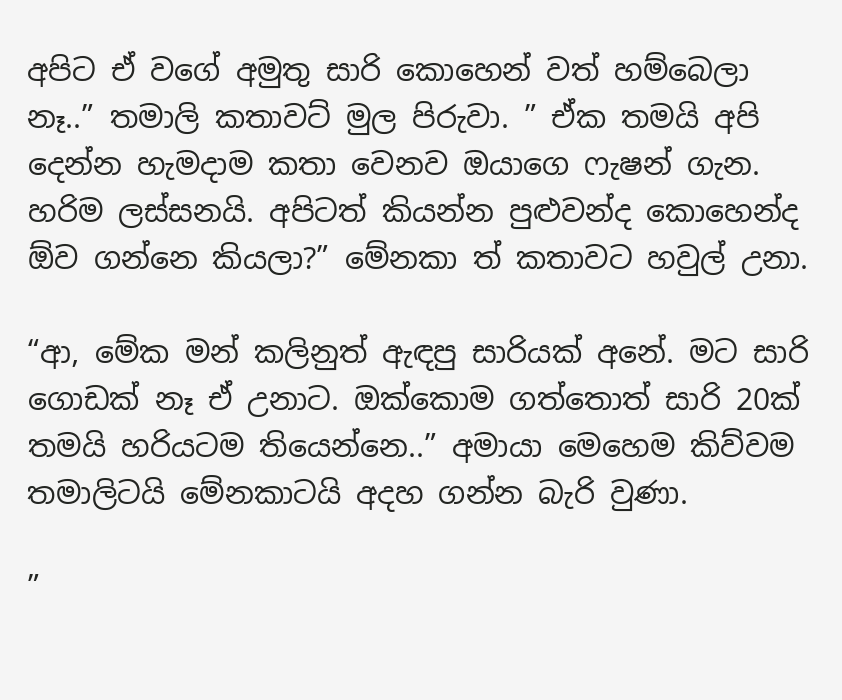අපිට ඒ වගේ අමුතු සාරි කොහෙන් වත් හම්බෙලා නෑ..” තමාලි කතාවට් මුල පිරුවා. ” ඒක තමයි අපි දෙන්න හැමදාම කතා වෙනව ඔයාගෙ ෆැෂන් ගැන. හරිම ලස්සනයි. අපිටත් කියන්න පුළුවන්ද කොහෙන්ද ඕව ගන්නෙ කියලා?” මේනකා ත් කතාවට හවුල් උනා.

“ආ, මේක මන් කලිනුත් ඇඳපු සාරියක් අනේ. මට සාරි ගොඩක් නෑ ඒ උනාට. ඔක්කොම ගත්තොත් සාරි 20ක් තමයි හරියටම තියෙන්නෙ..” අමායා මෙහෙම කිව්වම තමාලිටයි මේනකාටයි අදහ ගන්න බැරි වුණා.

”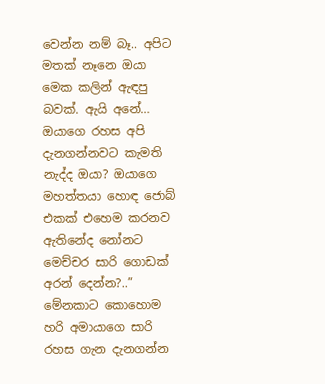වෙන්න නම් බෑ.. අපිට මතක් නෑනෙ ඔයා මෙක කලින් ඇඳපු බවක්. ඇයි අනේ… ඔයාගෙ රහස අපි දැනගන්නවට කැමති නැද්ද ඔයා? ඔයාගෙ මහත්තයා හොඳ ජොබ් එකක් එහෙම කරනව ඇතිනේද නෝනට මෙච්චර සාරි ගොඩක් අරන් දෙන්න?..” මේනකාට කොහොම හරි අමායාගෙ සාරි රහස ගැන දැනගන්න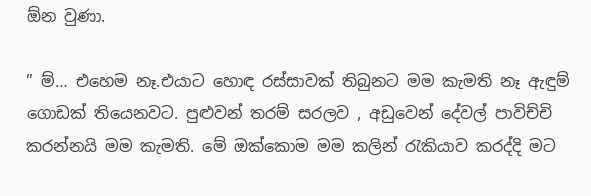ඕන වුණා.

” ම්… එහෙම නෑ.එයාට හොඳ රස්සාවක් තිබුනට මම කැමති නෑ ඇඳුම් ගොඩක් තියෙනවට. පුළුවන් තරම් සරලව , අඩුවෙන් දේවල් පාවිච්චි කරන්නයි මම කැමති. මේ ඔක්කොම මම කලින් රැකියාව කරද්දි මට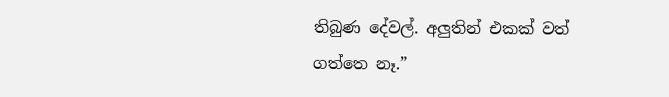තිබුණ දේවල්. අලුතින් එකක් වත් ගත්තෙ නෑ.”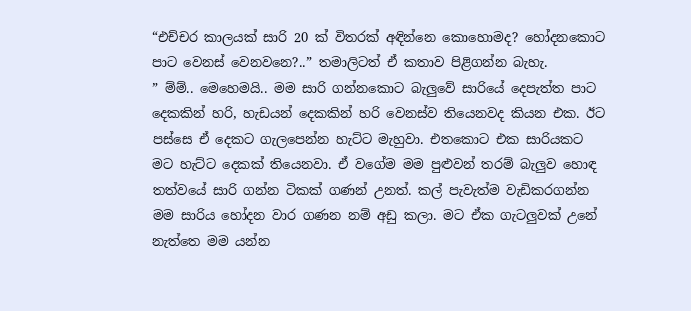“එච්චර කාලයක් සාරි 20 ක් විතරක් අඳින්නෙ කොහොමද? හෝදනකොට පාට වෙනස් වෙනවනෙ?..” තමාලිටත් ඒ කතාව පිළිගන්න බැහැ.
” ම්ම්.. මෙහෙමයි.. මම සාරි ගන්නකොට බැලුවේ සාරියේ දෙපැත්ත පාට දෙකකින් හරි, හැඩයන් දෙකකින් හරි වෙනස්ව තියෙනවද කියන එක. ඊට පස්සෙ ඒ දෙකට ගැලපෙන්න හැට්ට මැහුවා. එතකොට එක සාරියකට මට හැට්ට දෙකක් තියෙනවා. ඒ වගේම මම පුළුවන් තරම් බැලුව හොඳ තත්වයේ සාරි ගන්න ටිකක් ගණන් උනත්. කල් පැවැත්ම වැඩිකරගන්න මම සාරිය හෝදන වාර ගණන නම් අඩු කලා. මට ඒක ගැටලුවක් උනේ නැත්තෙ මම යන්න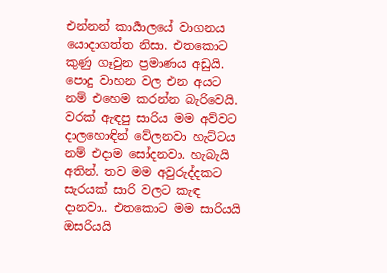එන්නන් කාර්‍යාලයේ වාගනය යොදාගත්ත නිසා. එතකොට කුණු ගෑවුන ප්‍රමාණය අඩුයි. පොදු වාහන වල එන අයට නම් එහෙම කරන්න බැරිවෙයි. වරක් ඇඳපු සාරිය මම අව්වට දාලහොඳින් වේලනවා හැට්ටය නම් එදාම සෝදනවා. හැබැයි අතින්. තව මම අවුරුද්දකට සැරයක් සාරි වලට කැඳ දානවා.. එතකොට මම සාරියයි ඔසරියයි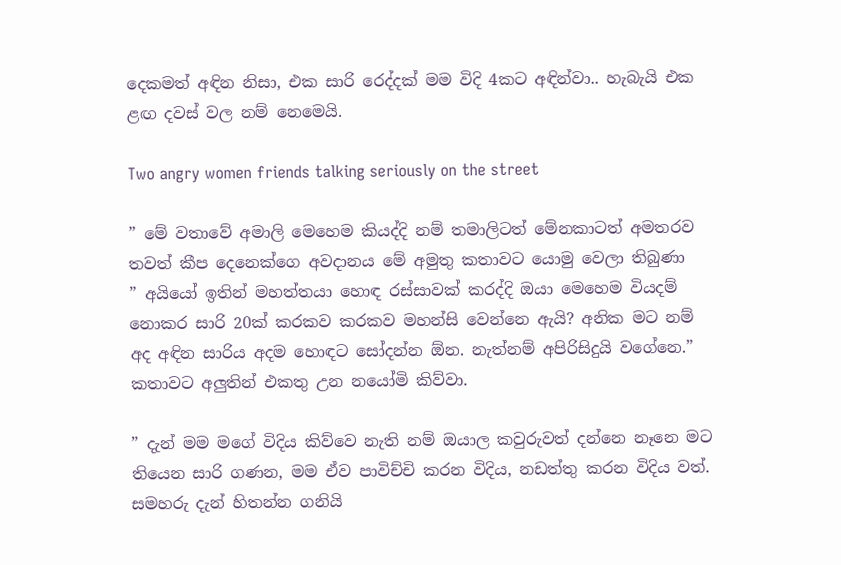දෙකමත් අඳින නිසා, එක සාරි රෙද්දක් මම විදි 4කට අඳින්වා.. හැබැයි එක ළඟ දවස් වල නම් නෙමෙයි.

Two angry women friends talking seriously on the street

” මේ වතාවේ අමාලි මෙහෙම කියද්දි නම් තමාලිටත් මේනකාටත් අමතරව තවත් කීප දෙනෙක්ගෙ අවදානය මේ අමුතු කතාවට යොමු වෙලා තිබුණා
” අයියෝ ඉතින් මහත්තයා හොඳ රස්සාවක් කරද්දි ඔයා මෙහෙම වියදම් නොකර සාරි 20ක් කරකව කරකව මහන්සි වෙන්නෙ ඇයි? අනික මට නම් අද අඳින සාරිය අදම හොඳට සෝදන්න ඕන. නැත්නම් අපිරිසිදුයි වගේනෙ.” කතාවට අලුතින් එකතු උන නයෝමි කිව්වා.

” දැන් මම මගේ විදිය කිව්වෙ නැති නම් ඔයාල කවුරුවත් දන්නෙ නෑනෙ මට තියෙන සාරි ගණන, මම ඒව පාවිච්චි කරන විදිය, නඩත්තු කරන විදිය වත්. සමහරු දැන් හිතන්න ගනියි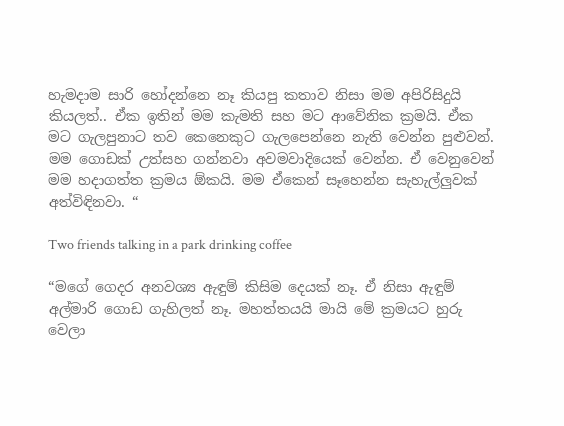හැමදාම සාරි හෝදන්නෙ නෑ කියපු කතාව නිසා මම අපිරිසිදුයි කියලත්.. ඒක ඉතින් මම කැමති සහ මට ආවේනික ක්‍රමයි. ඒක මට ගැලපුනාට තව කෙනෙකුට ගැලපෙන්නෙ නැති වෙන්න පුළුවන්. මම ගොඩක් උත්සහ ගන්නවා අවමවාදියෙක් වෙන්න. ඒ වෙනුවෙන් මම හදාගත්ත ක්‍රමය ඕකයි. මම ඒකෙන් සෑහෙන්න සැහැල්ලුවක් අත්විඳිනවා. “

Two friends talking in a park drinking coffee

“මගේ ගෙදර අනවශ්‍ය ඇඳුම් කිසිම දෙයක් නෑ. ඒ නිසා ඇඳුම් අල්මාරි ගොඩ ගැහිලත් නෑ. මහත්තයයි මායි මේ ක්‍රමයට හුරු වෙලා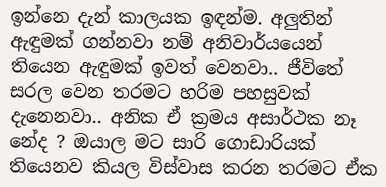ඉන්නෙ දැන් කාලයක ඉඳන්ම. අලුතින් ඇඳුමක් ගන්නවා නම් අනිවාර්යයෙන් තියෙන ඇඳුමක් ඉවත් වෙනවා.. ජීවිතේ සරල වෙන තරමට හරිම පහසුවක් දැනෙනවා.. අනික ඒ ක්‍රමය අසාර්ථක නෑ නේද ? ඔයාල මට සාරි ගොඩාරියක් තියෙනව කියල විස්වාස කරන තරමට ඒක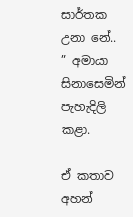සාර්තක උනා නේ.. ” අමායා සිනාසෙමින් පැහැදිලි කළා.

ඒ කතාව අහන්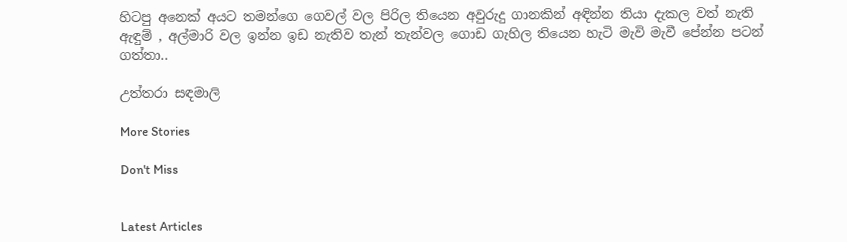හිටපු අනෙක් අයට තමන්ගෙ ගෙවල් වල පිරිල තියෙන අවුරුදු ගානකින් අඳින්න තියා දැකල වත් නැති ඇඳුම් , අල්මාරි වල ඉන්න ඉඩ නැතිව තැන් තැන්වල ගොඩ ගැහිල තියෙන හැටි මැවි මැවී පේන්න පටන් ගත්තා..

උත්තරා සඳමාලි

More Stories

Don't Miss


Latest Articles